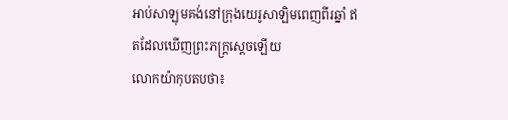អាប់សាឡុមគង់នៅក្រុងយេរូសាឡិមពេញពីរឆ្នាំ ឥតដែលឃើញព្រះភក្ត្រស្តេចឡើយ
លោកយ៉ាកុបតបថា៖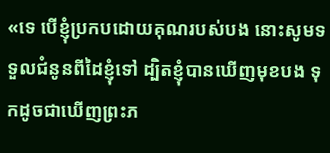«ទេ បើខ្ញុំប្រកបដោយគុណរបស់បង នោះសូមទទួលជំនូនពីដៃខ្ញុំទៅ ដ្បិតខ្ញុំបានឃើញមុខបង ទុកដូចជាឃើញព្រះភ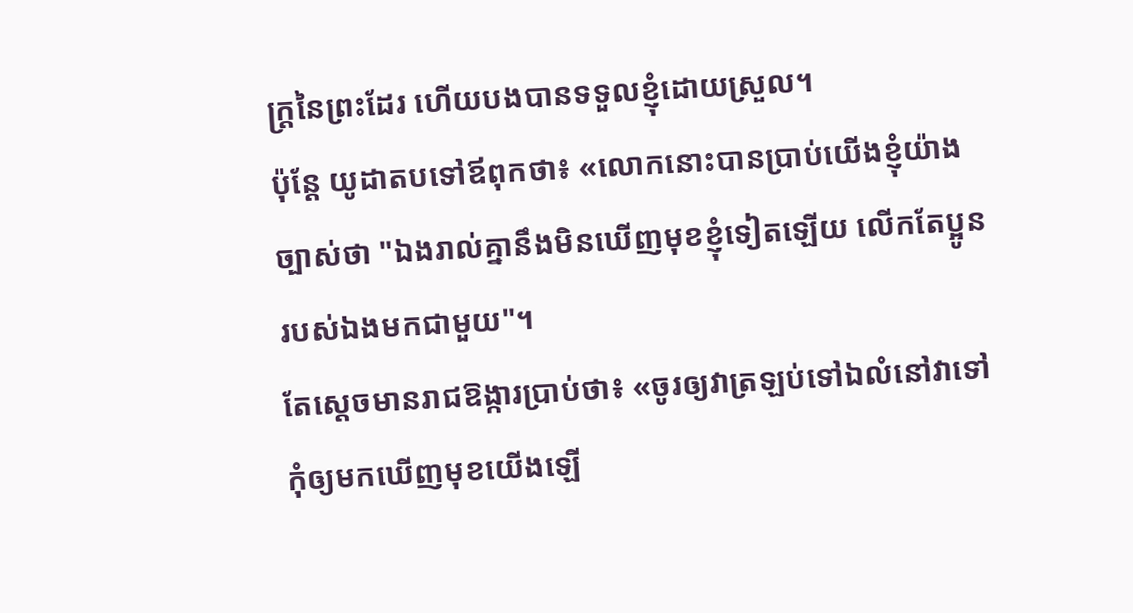ក្ត្រនៃព្រះដែរ ហើយបងបានទទួលខ្ញុំដោយស្រួល។
ប៉ុន្ដែ យូដាតបទៅឪពុកថា៖ «លោកនោះបានប្រាប់យើងខ្ញុំយ៉ាងច្បាស់ថា "ឯងរាល់គ្នានឹងមិនឃើញមុខខ្ញុំទៀតឡើយ លើកតែប្អូនរបស់ឯងមកជាមួយ"។
តែស្តេចមានរាជឱង្ការប្រាប់ថា៖ «ចូរឲ្យវាត្រឡប់ទៅឯលំនៅវាទៅ កុំឲ្យមកឃើញមុខយើងឡើ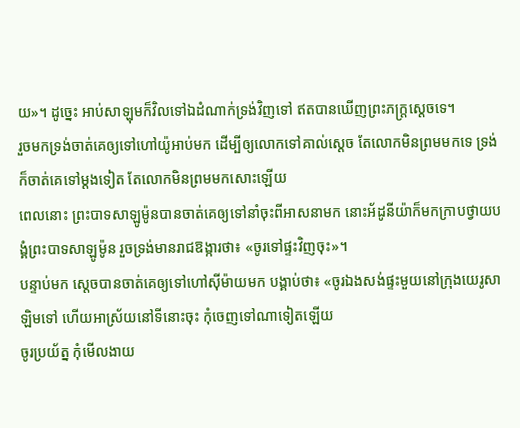យ»។ ដូច្នេះ អាប់សាឡុមក៏វិលទៅឯដំណាក់ទ្រង់វិញទៅ ឥតបានឃើញព្រះភក្ត្រស្តេចទេ។
រួចមកទ្រង់ចាត់គេឲ្យទៅហៅយ៉ូអាប់មក ដើម្បីឲ្យលោកទៅគាល់ស្តេច តែលោកមិនព្រមមកទេ ទ្រង់ក៏ចាត់គេទៅម្តងទៀត តែលោកមិនព្រមមកសោះឡើយ
ពេលនោះ ព្រះបាទសាឡូម៉ូនបានចាត់គេឲ្យទៅនាំចុះពីអាសនាមក នោះអ័ដូនីយ៉ាក៏មកក្រាបថ្វាយបង្គំព្រះបាទសាឡូម៉ូន រួចទ្រង់មានរាជឱង្ការថា៖ «ចូរទៅផ្ទះវិញចុះ»។
បន្ទាប់មក ស្តេចបានចាត់គេឲ្យទៅហៅស៊ីម៉ាយមក បង្គាប់ថា៖ «ចូរឯងសង់ផ្ទះមួយនៅក្រុងយេរូសាឡិមទៅ ហើយអាស្រ័យនៅទីនោះចុះ កុំចេញទៅណាទៀតឡើយ
ចូរប្រយ័ត្ន កុំមើលងាយ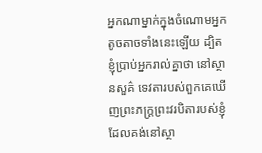អ្នកណាម្នាក់ក្នុងចំណោមអ្នកតូចតាចទាំងនេះឡើយ ដ្បិតខ្ញុំប្រាប់អ្នករាល់គ្នាថា នៅស្ថានសួគ៌ ទេវតារបស់ពួកគេឃើញព្រះភក្ត្រព្រះវរបិតារបស់ខ្ញុំ ដែលគង់នៅស្ថា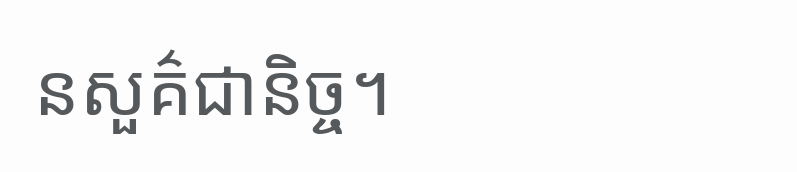នសួគ៌ជានិច្ច។